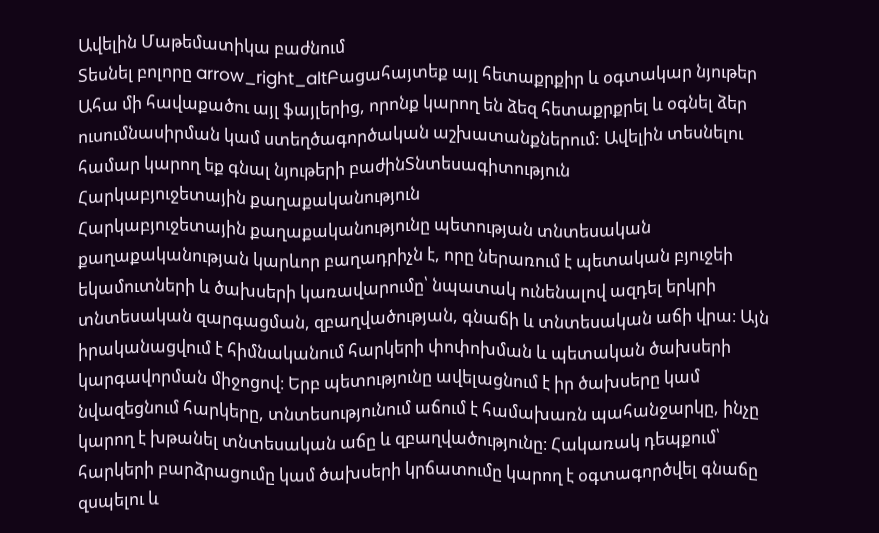Ավելին Մաթեմատիկա բաժնում
Տեսնել բոլորը arrow_right_altԲացահայտեք այլ հետաքրքիր և օգտակար նյութեր
Ահա մի հավաքածու այլ ֆայլերից, որոնք կարող են ձեզ հետաքրքրել և օգնել ձեր ուսումնասիրման կամ ստեղծագործական աշխատանքներում: Ավելին տեսնելու համար կարող եք գնալ նյութերի բաժինՏնտեսագիտություն
Հարկաբյուջետային քաղաքականություն
Հարկաբյուջետային քաղաքականությունը պետության տնտեսական քաղաքականության կարևոր բաղադրիչն է, որը ներառում է պետական բյուջեի եկամուտների և ծախսերի կառավարումը՝ նպատակ ունենալով ազդել երկրի տնտեսական զարգացման, զբաղվածության, գնաճի և տնտեսական աճի վրա։ Այն իրականացվում է հիմնականում հարկերի փոփոխման և պետական ծախսերի կարգավորման միջոցով։ Երբ պետությունը ավելացնում է իր ծախսերը կամ նվազեցնում հարկերը, տնտեսությունում աճում է համախառն պահանջարկը, ինչը կարող է խթանել տնտեսական աճը և զբաղվածությունը։ Հակառակ դեպքում՝ հարկերի բարձրացումը կամ ծախսերի կրճատումը կարող է օգտագործվել գնաճը զսպելու և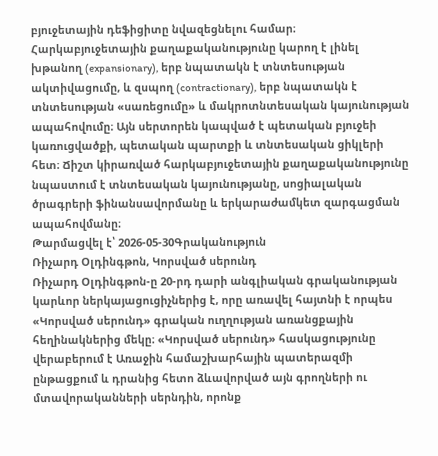բյուջետային դեֆիցիտը նվազեցնելու համար։ Հարկաբյուջետային քաղաքականությունը կարող է լինել խթանող (expansionary), երբ նպատակն է տնտեսության ակտիվացումը, և զսպող (contractionary), երբ նպատակն է տնտեսության «սառեցումը» և մակրոտնտեսական կայունության ապահովումը։ Այն սերտորեն կապված է պետական բյուջեի կառուցվածքի, պետական պարտքի և տնտեսական ցիկլերի հետ։ Ճիշտ կիրառված հարկաբյուջետային քաղաքականությունը նպաստում է տնտեսական կայունությանը, սոցիալական ծրագրերի ֆինանսավորմանը և երկարաժամկետ զարգացման ապահովմանը։
Թարմացվել է՝ 2026-05-30Գրականություն
Ռիչարդ Օլդինգթոն, Կորսված սերունդ
Ռիչարդ Օլդինգթոն-ը 20-րդ դարի անգլիական գրականության կարևոր ներկայացուցիչներից է, որը առավել հայտնի է որպես «Կորսված սերունդ» գրական ուղղության առանցքային հեղինակներից մեկը։ «Կորսված սերունդ» հասկացությունը վերաբերում է Առաջին համաշխարհային պատերազմի ընթացքում և դրանից հետո ձևավորված այն գրողների ու մտավորականների սերնդին, որոնք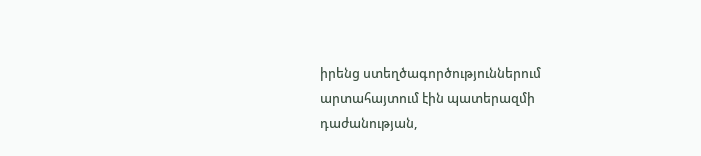իրենց ստեղծագործություններում արտահայտում էին պատերազմի դաժանության,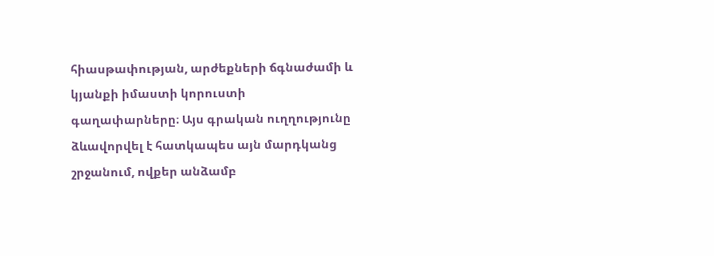հիասթափության, արժեքների ճգնաժամի և կյանքի իմաստի կորուստի գաղափարները։ Այս գրական ուղղությունը ձևավորվել է հատկապես այն մարդկանց շրջանում, ովքեր անձամբ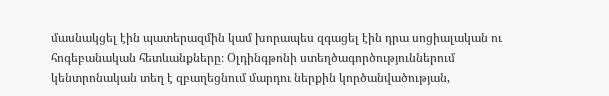մասնակցել էին պատերազմին կամ խորապես զգացել էին դրա սոցիալական ու հոգեբանական հետևանքները։ Օլդինգթոնի ստեղծագործություններում կենտրոնական տեղ է զբաղեցնում մարդու ներքին կործանվածության,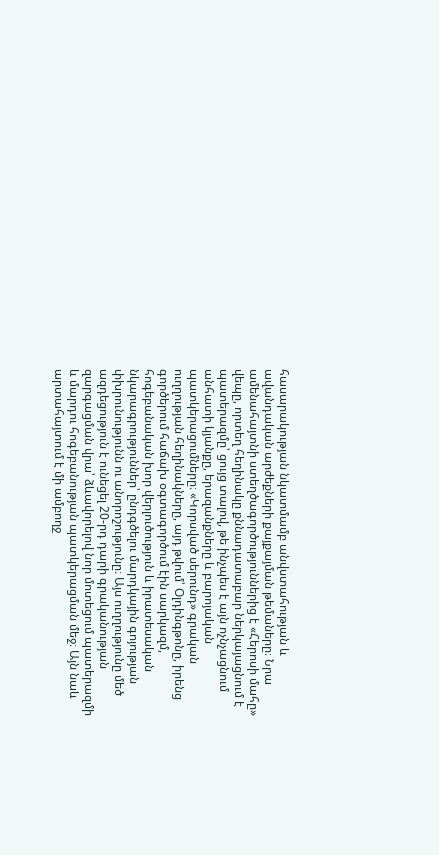հասարակության նկատմամբ անվստահության և ավանդական արժեքների քայքայման թեմաները։ Նրա ամենահայտնի ստեղծագործություններից է «Հերոսի մահը» վեպը, որտեղ հեղինակը քննադատաբար ներկայացնում է պատերազմը՝ ցույց տալով, թե ինչպես է այն ոչնչացնում անհատի կյանքը, երազանքները և բարոյական պատկերացումները։ «Կորսված սերունդ» գրական ուղղության հեղինակները, այդ թվում՝ Օլդինգթոնը, իրենց գործերում հաճախ օգտագործում էին սարկազմ, հոգեբանական խոր վերլուծություն և իրատեսական նկարագրություններ՝ ընդգծելու մարդկային գոյության փխրունությունն ու անորոշությունը։ Այս ուղղությունը մեծ ազդեցություն է ունեցել 20-րդ դարի գրականության զարգացման վրա՝ ձևավորելով նոր մոտեցում պատերազմի և մարդու հոգեբանության պատկերացման մեջ։ Այն նաև արտահայտում է մի ամբողջ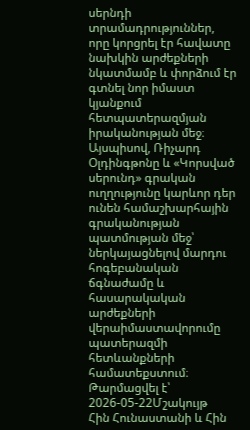սերնդի տրամադրություններ, որը կորցրել էր հավատը նախկին արժեքների նկատմամբ և փորձում էր գտնել նոր իմաստ կյանքում հետպատերազմյան իրականության մեջ։ Այսպիսով, Ռիչարդ Օլդինգթոնը և «Կորսված սերունդ» գրական ուղղությունը կարևոր դեր ունեն համաշխարհային գրականության պատմության մեջ՝ ներկայացնելով մարդու հոգեբանական ճգնաժամը և հասարակական արժեքների վերաիմաստավորումը պատերազմի հետևանքների համատեքստում։
Թարմացվել է՝ 2026-05-22Մշակույթ
Հին Հունաստանի և Հին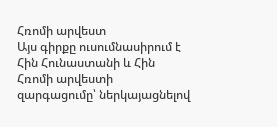Հռոմի արվեստ
Այս գիրքը ուսումնասիրում է Հին Հունաստանի և Հին Հռոմի արվեստի զարգացումը՝ ներկայացնելով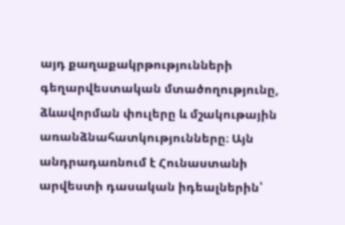այդ քաղաքակրթությունների գեղարվեստական մտածողությունը, ձևավորման փուլերը և մշակութային առանձնահատկությունները։ Այն անդրադառնում է Հունաստանի արվեստի դասական իդեալներին՝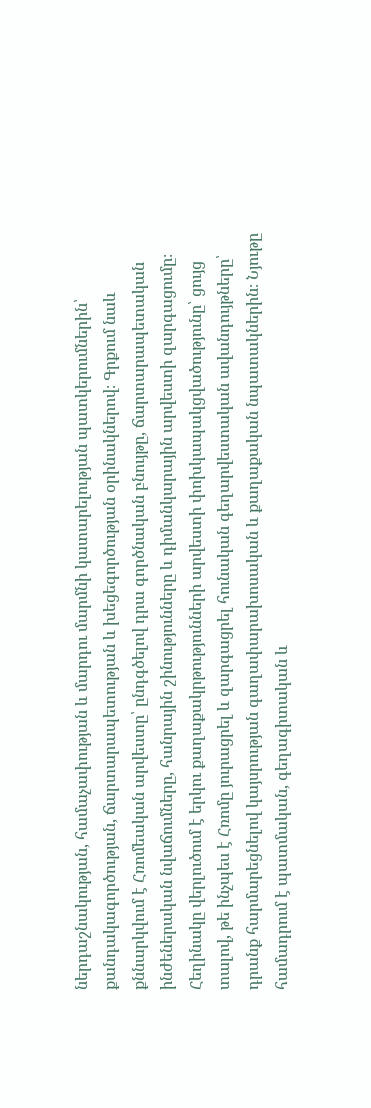ներդաշնակության, համաչափության և մարդու մարմնի կատարելության պատկերումներին՝ քանդակագործության, ճարտարապետության և խեցեգործության օրինակներով։ Գրքում նաև քննարկվում է Հռոմեական արվեստը՝ ընդգծելով դրա գործնական բնույթը, ճարտարապետական ինժեներական նվաճումները, հանրային շինությունները և դիմանկարային արվեստի զարգացումը։ Հեղինակը վերլուծում է երկու քաղաքակրթությունների արվեստի փոխկապակցվածությունը՝ ցույց տալով, թե ինչպես է Հռոմը յուրացրել և զարգացրել հունական գեղարվեստական ավանդույթները՝ դրանք հարմարեցնելով կայսրության գաղափարախոսական և քաղաքական նպատակներին։ Նյութը համադրում է պատմական, գեղագիտական և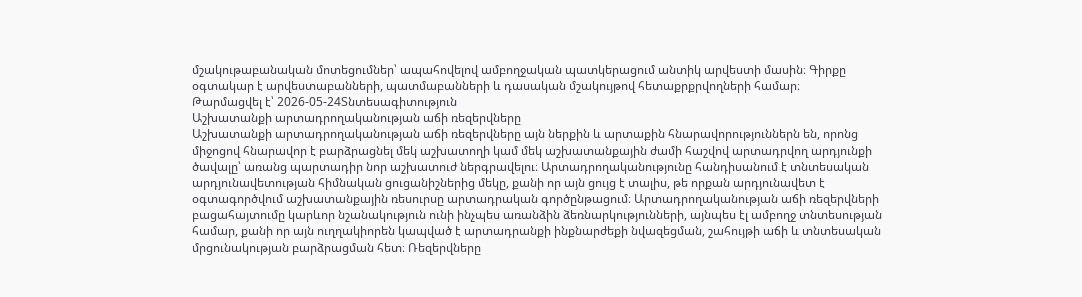մշակութաբանական մոտեցումներ՝ ապահովելով ամբողջական պատկերացում անտիկ արվեստի մասին։ Գիրքը օգտակար է արվեստաբանների, պատմաբանների և դասական մշակույթով հետաքրքրվողների համար։
Թարմացվել է՝ 2026-05-24Տնտեսագիտություն
Աշխատանքի արտադրողականության աճի ռեզերվները
Աշխատանքի արտադրողականության աճի ռեզերվները այն ներքին և արտաքին հնարավորություններն են, որոնց միջոցով հնարավոր է բարձրացնել մեկ աշխատողի կամ մեկ աշխատանքային ժամի հաշվով արտադրվող արդյունքի ծավալը՝ առանց պարտադիր նոր աշխատուժ ներգրավելու։ Արտադրողականությունը հանդիսանում է տնտեսական արդյունավետության հիմնական ցուցանիշներից մեկը, քանի որ այն ցույց է տալիս, թե որքան արդյունավետ է օգտագործվում աշխատանքային ռեսուրսը արտադրական գործընթացում։ Արտադրողականության աճի ռեզերվների բացահայտումը կարևոր նշանակություն ունի ինչպես առանձին ձեռնարկությունների, այնպես էլ ամբողջ տնտեսության համար, քանի որ այն ուղղակիորեն կապված է արտադրանքի ինքնարժեքի նվազեցման, շահույթի աճի և տնտեսական մրցունակության բարձրացման հետ։ Ռեզերվները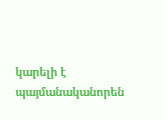կարելի է պայմանականորեն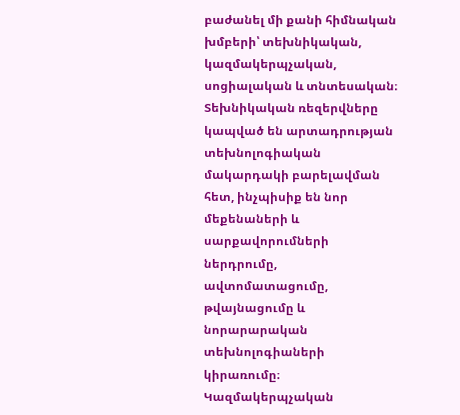բաժանել մի քանի հիմնական խմբերի՝ տեխնիկական, կազմակերպչական, սոցիալական և տնտեսական։ Տեխնիկական ռեզերվները կապված են արտադրության տեխնոլոգիական մակարդակի բարելավման հետ, ինչպիսիք են նոր մեքենաների և սարքավորումների ներդրումը, ավտոմատացումը, թվայնացումը և նորարարական տեխնոլոգիաների կիրառումը։ Կազմակերպչական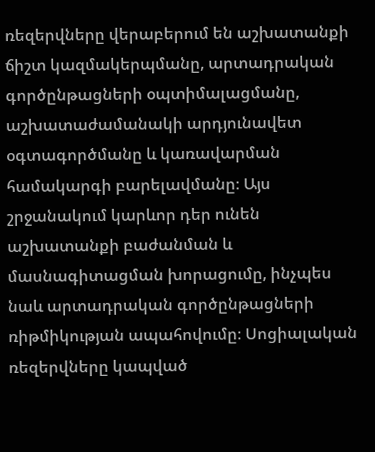ռեզերվները վերաբերում են աշխատանքի ճիշտ կազմակերպմանը, արտադրական գործընթացների օպտիմալացմանը, աշխատաժամանակի արդյունավետ օգտագործմանը և կառավարման համակարգի բարելավմանը։ Այս շրջանակում կարևոր դեր ունեն աշխատանքի բաժանման և մասնագիտացման խորացումը, ինչպես նաև արտադրական գործընթացների ռիթմիկության ապահովումը։ Սոցիալական ռեզերվները կապված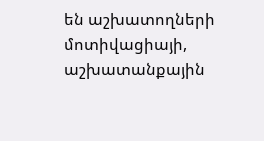են աշխատողների մոտիվացիայի, աշխատանքային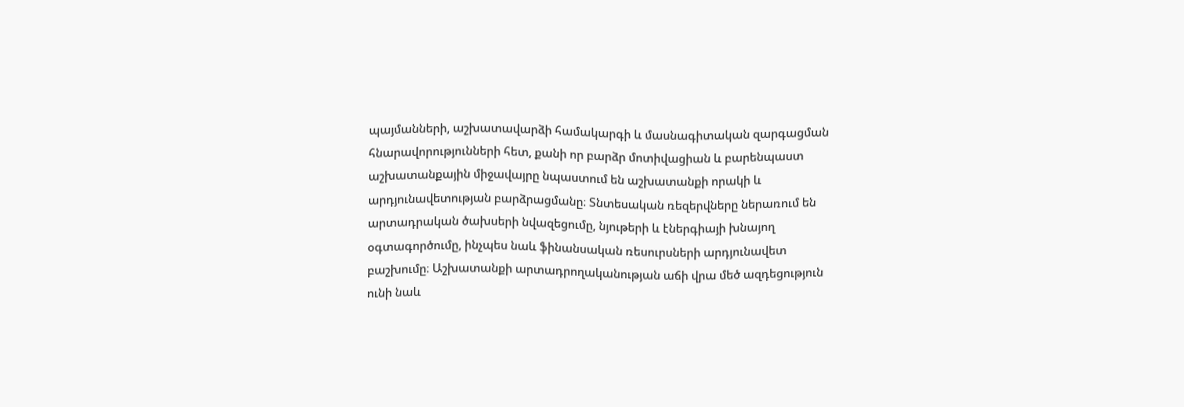պայմանների, աշխատավարձի համակարգի և մասնագիտական զարգացման հնարավորությունների հետ, քանի որ բարձր մոտիվացիան և բարենպաստ աշխատանքային միջավայրը նպաստում են աշխատանքի որակի և արդյունավետության բարձրացմանը։ Տնտեսական ռեզերվները ներառում են արտադրական ծախսերի նվազեցումը, նյութերի և էներգիայի խնայող օգտագործումը, ինչպես նաև ֆինանսական ռեսուրսների արդյունավետ բաշխումը։ Աշխատանքի արտադրողականության աճի վրա մեծ ազդեցություն ունի նաև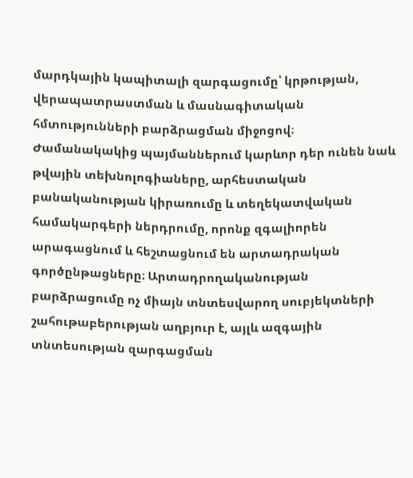մարդկային կապիտալի զարգացումը՝ կրթության, վերապատրաստման և մասնագիտական հմտությունների բարձրացման միջոցով։ Ժամանակակից պայմաններում կարևոր դեր ունեն նաև թվային տեխնոլոգիաները, արհեստական բանականության կիրառումը և տեղեկատվական համակարգերի ներդրումը, որոնք զգալիորեն արագացնում և հեշտացնում են արտադրական գործընթացները։ Արտադրողականության բարձրացումը ոչ միայն տնտեսվարող սուբյեկտների շահութաբերության աղբյուր է, այլև ազգային տնտեսության զարգացման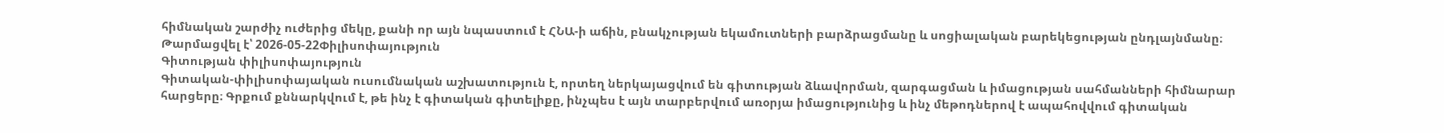հիմնական շարժիչ ուժերից մեկը, քանի որ այն նպաստում է ՀՆԱ-ի աճին, բնակչության եկամուտների բարձրացմանը և սոցիալական բարեկեցության ընդլայնմանը։
Թարմացվել է՝ 2026-05-22Փիլիսոփայություն
Գիտության փիլիսոփայություն
Գիտական-փիլիսոփայական ուսումնական աշխատություն է, որտեղ ներկայացվում են գիտության ձևավորման, զարգացման և իմացության սահմանների հիմնարար հարցերը։ Գրքում քննարկվում է, թե ինչ է գիտական գիտելիքը, ինչպես է այն տարբերվում առօրյա իմացությունից և ինչ մեթոդներով է ապահովվում գիտական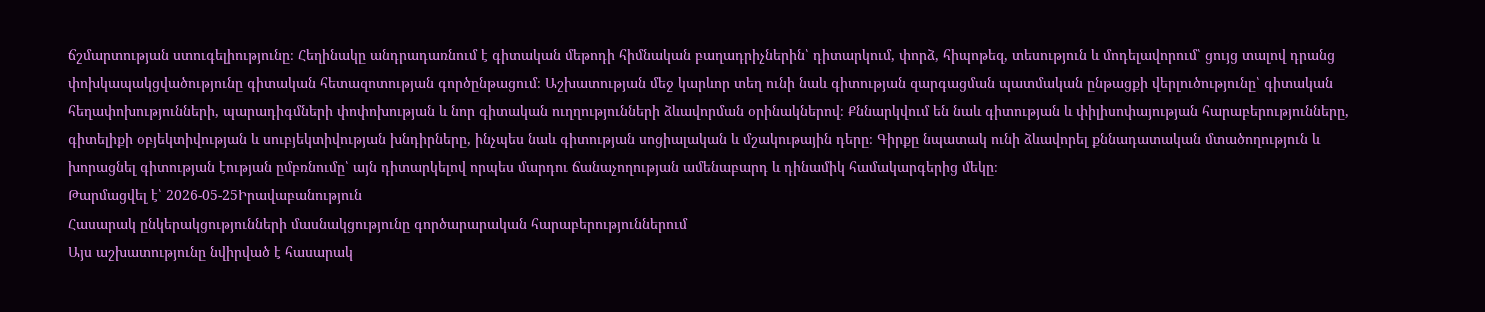ճշմարտության ստուգելիությունը։ Հեղինակը անդրադառնում է գիտական մեթոդի հիմնական բաղադրիչներին՝ դիտարկում, փորձ, հիպոթեզ, տեսություն և մոդելավորում՝ ցույց տալով դրանց փոխկապակցվածությունը գիտական հետազոտության գործընթացում։ Աշխատության մեջ կարևոր տեղ ունի նաև գիտության զարգացման պատմական ընթացքի վերլուծությունը՝ գիտական հեղափոխությունների, պարադիգմների փոփոխության և նոր գիտական ուղղությունների ձևավորման օրինակներով։ Քննարկվում են նաև գիտության և փիլիսոփայության հարաբերությունները, գիտելիքի օբյեկտիվության և սուբյեկտիվության խնդիրները, ինչպես նաև գիտության սոցիալական և մշակութային դերը։ Գիրքը նպատակ ունի ձևավորել քննադատական մտածողություն և խորացնել գիտության էության ըմբռնումը՝ այն դիտարկելով որպես մարդու ճանաչողության ամենաբարդ և դինամիկ համակարգերից մեկը։
Թարմացվել է՝ 2026-05-25Իրավաբանություն
Հասարակ ընկերակցությունների մասնակցությունը գործարարական հարաբերություններում
Այս աշխատությունը նվիրված է հասարակ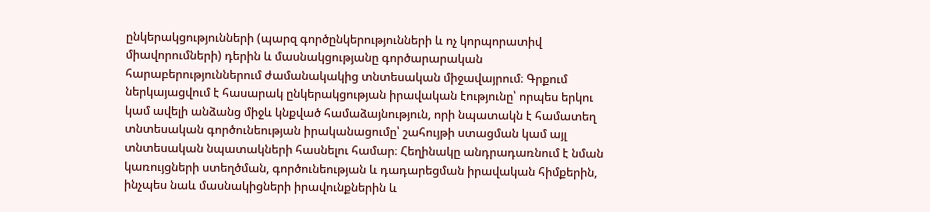ընկերակցությունների (պարզ գործընկերությունների և ոչ կորպորատիվ միավորումների) դերին և մասնակցությանը գործարարական հարաբերություններում ժամանակակից տնտեսական միջավայրում։ Գրքում ներկայացվում է հասարակ ընկերակցության իրավական էությունը՝ որպես երկու կամ ավելի անձանց միջև կնքված համաձայնություն, որի նպատակն է համատեղ տնտեսական գործունեության իրականացումը՝ շահույթի ստացման կամ այլ տնտեսական նպատակների հասնելու համար։ Հեղինակը անդրադառնում է նման կառույցների ստեղծման, գործունեության և դադարեցման իրավական հիմքերին, ինչպես նաև մասնակիցների իրավունքներին և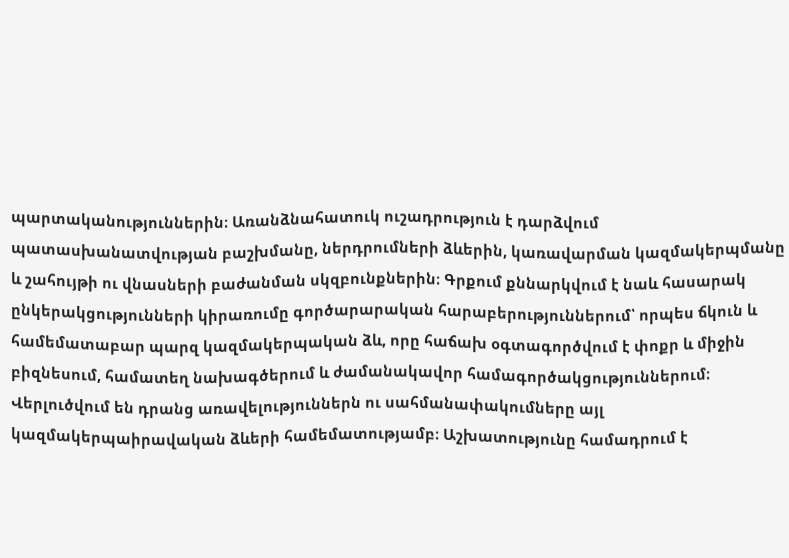պարտականություններին։ Առանձնահատուկ ուշադրություն է դարձվում պատասխանատվության բաշխմանը, ներդրումների ձևերին, կառավարման կազմակերպմանը և շահույթի ու վնասների բաժանման սկզբունքներին։ Գրքում քննարկվում է նաև հասարակ ընկերակցությունների կիրառումը գործարարական հարաբերություններում՝ որպես ճկուն և համեմատաբար պարզ կազմակերպական ձև, որը հաճախ օգտագործվում է փոքր և միջին բիզնեսում, համատեղ նախագծերում և ժամանակավոր համագործակցություններում։ Վերլուծվում են դրանց առավելություններն ու սահմանափակումները այլ կազմակերպաիրավական ձևերի համեմատությամբ։ Աշխատությունը համադրում է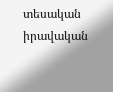տեսական իրավական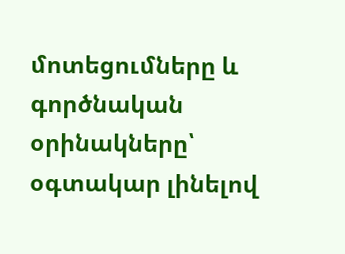մոտեցումները և գործնական օրինակները՝ օգտակար լինելով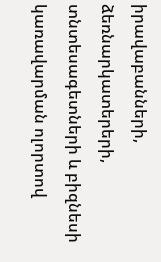իրավաբանների, ձեռնարկատերերի, տնտեսագետների և բիզնեսի կառավարման ոլորտով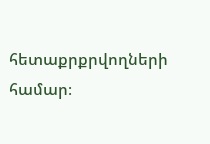հետաքրքրվողների համար։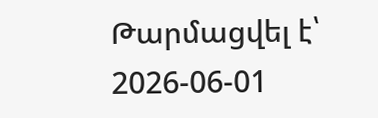Թարմացվել է՝ 2026-06-01